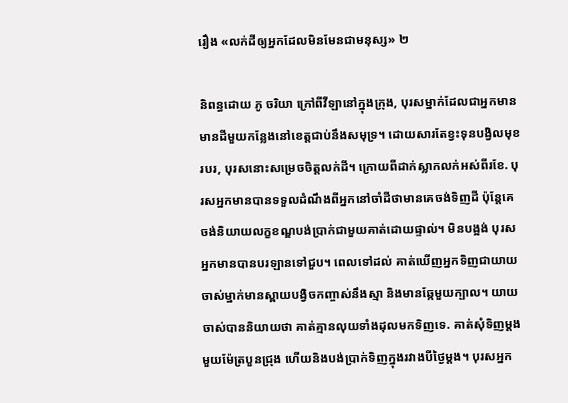រឿង «លក់ដីឲ្យអ្នកដែលមិនមែនជាមនុស្ស» ២

និពន្ធដោយ ភូ ចរិយា ក្រៅពីវីឡានៅក្នុងក្រុង, បុរសម្នាក់ដែលជាអ្នកមានមានដីមួយកន្លែងនៅខេត្តជាប់នឹងសមុទ្រ។ ដោយសារតែខ្វះទុនបង្វិលមុខរបរ, បុរសនោះសម្រេចចិត្តលក់ដី។ ក្រោយពីដាក់ស្លាកលក់អស់ពីរខែ. បុរសអ្នកមានបានទទួលដំណឹងពីអ្នកនៅចាំដីថាមានគេចង់ទិញដី ប៉ុន្តែគេចង់និយាយលក្ខខណ្ឌបង់ប្រាក់ជាមួយគាត់ដោយផ្ទាល់។ មិនបង្អង់ បុរសអ្នកមានបានបរឡានទៅជួប។ ពេលទៅដល់ គាត់ឃើញអ្នកទិញជាយាយចាស់ម្នាក់មានស្ពាយបង្វិចកញ្ចាស់នឹងស្មា និងមានឆ្កែមួយក្បាល។ យាយចាស់បាននិយាយថា គាត់គ្មានលុយទាំងដុលមកទិញទេ. គាត់សុំទិញម្តងមួយម៉ែត្របួនជ្រុង ហើយនិងបង់ប្រាក់ទិញក្នុងរវាងបីថ្ងៃម្តង។ បុរសអ្នក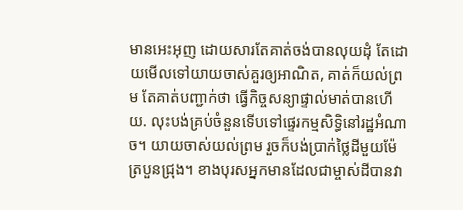មានអេះអុញ ដោយសារតែគាត់ចង់បានលុយដុំ តែដោយមើលទៅយាយចាស់គួរឲ្យអាណិត, គាត់ក៏យល់ព្រម តែគាត់បញ្ជាក់ថា ធ្វើកិច្ចសន្យាផ្ទាល់មាត់បានហើយ. លុះបង់គ្រប់ចំនួនទើបទៅផ្ទេរកម្មសិទ្ធិនៅរដ្ឋអំណាច។ យាយចាស់យល់ព្រម រួចក៏បង់ប្រាក់ថ្លៃដីមួយម៉ែត្របួនជ្រុង។ ខាងបុរសអ្នកមានដែលជាម្ចាស់ដីបានវា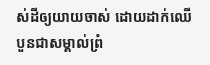ស់ដីឲ្យយាយចាស់ ដោយដាក់ឈើបួនជាសម្គាល់ព្រំ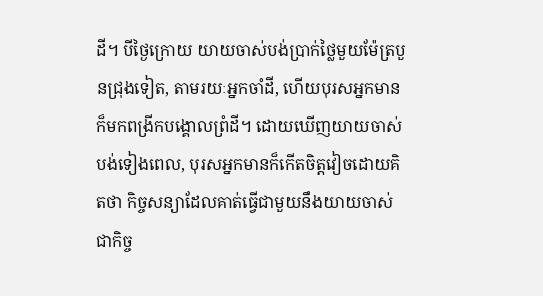ដី។ បីថ្ងៃក្រោយ យាយចាស់បង់ប្រាក់ថ្លៃមួយម៉ែត្របួនជ្រុងទៀត, តាមរយៈអ្នកចាំដី, ហើយបុរសអ្នកមានក៏មកពង្រីកបង្គោលព្រំដី។ ដោយឃើញយាយចាស់បង់ទៀងពេល, បុរសអ្នកមានក៏កើតចិត្តវៀចដោយគិតថា កិច្ចសន្យាដែលគាត់ធ្វើជាមួយនឹងយាយចាស់ជាកិច្ច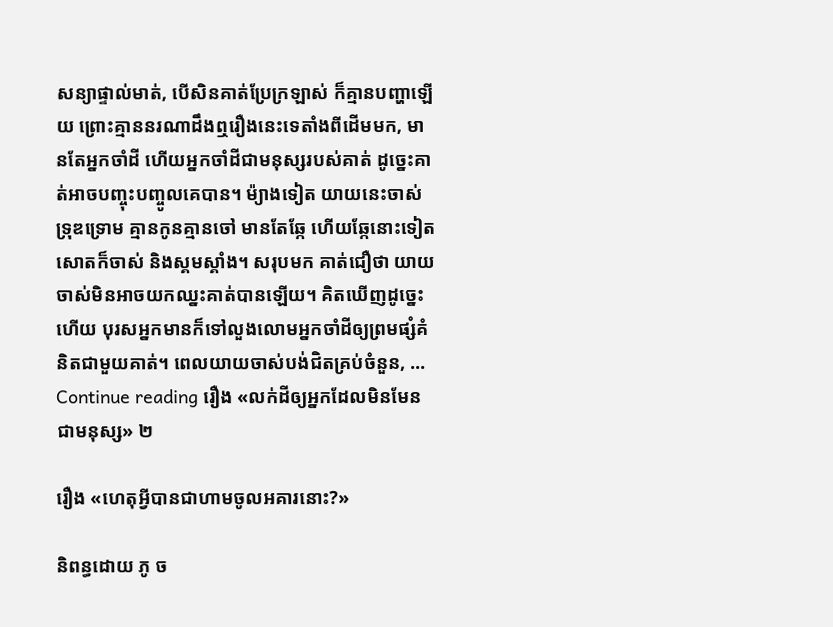សន្យាផ្ទាល់មាត់, បើសិនគាត់ប្រែក្រឡាស់ ក៏គ្មានបញ្ហាឡើយ ព្រោះគ្មាននរណាដឹងឮរឿងនេះទេតាំងពីដើមមក, មានតែអ្នកចាំដី ហើយអ្នកចាំដីជាមនុស្សរបស់គាត់ ដូច្នេះគាត់អាចបញ្ចុះបញ្ចូលគេបាន។ ម៉្យាងទៀត យាយនេះចាស់ទ្រុឌទ្រោម គ្មានកូនគ្មានចៅ មានតែឆ្កែ ហើយឆ្កែនោះទៀតសោតក៏ចាស់ និងស្គមស្គាំង។ សរុបមក គាត់ជឿថា យាយចាស់មិនអាចយកឈ្នះគាត់បានឡើយ។ គិតឃើញដូច្នេះហើយ បុរសអ្នកមានក៏ទៅលួងលោមអ្នកចាំដីឲ្យព្រមផ្សំគំនិតជាមួយគាត់។ ពេលយាយចាស់បង់ជិតគ្រប់ចំនួន, … Continue reading រឿង «លក់ដីឲ្យអ្នកដែលមិនមែនជាមនុស្ស» ២

រឿង «ហេតុអី្វបានជាហាមចូលអគារនោះ?»

និពន្ធដោយ ភូ ច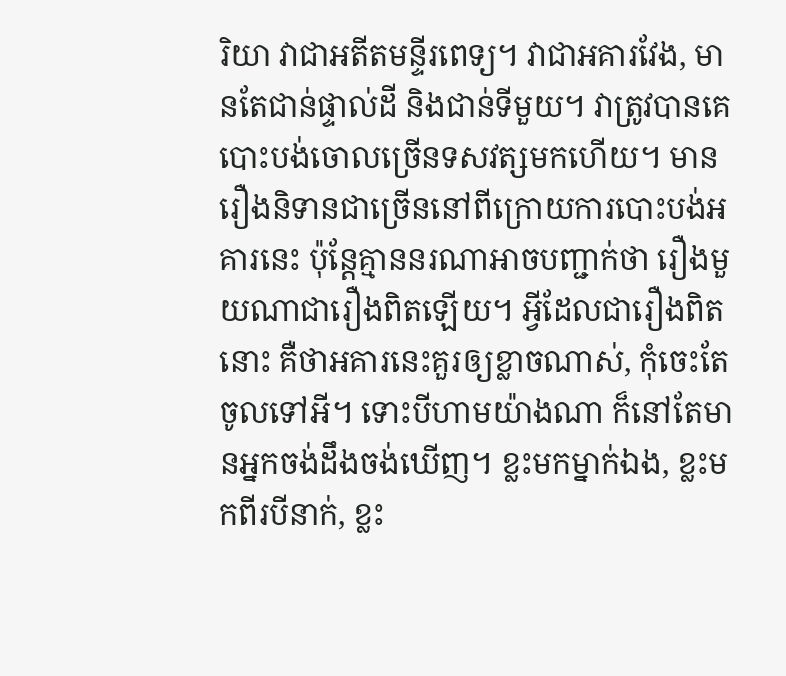រិយា វាជាអតីតមន្ទីរពេទ្យ។ វាជាអគារវែង, មានតែជាន់ផ្ទាល់ដី និងជាន់ទីមួយ។ វាត្រូវបានគេបោះបង់ចោលច្រើនទសវត្សមកហើយ។ មានរឿងនិទានជាច្រើននៅពីក្រោយការបោះបង់អគារនេះ ប៉ុន្តែគ្មាននរណាអាចបញ្ជាក់ថា រឿងមួយណាជារឿងពិតឡើយ។ អ្វីដែលជារឿងពិតនោះ គឺថាអគារនេះគួរឲ្យខ្លាចណាស់, កុំចេះតែចូលទៅអី។ ទោះបីហាមយ៉ាងណា ក៏នៅតែមានអ្នកចង់ដឹងចង់ឃើញ។ ខ្លះមកម្នាក់ឯង, ខ្លះមកពីរបីនាក់, ខ្លះ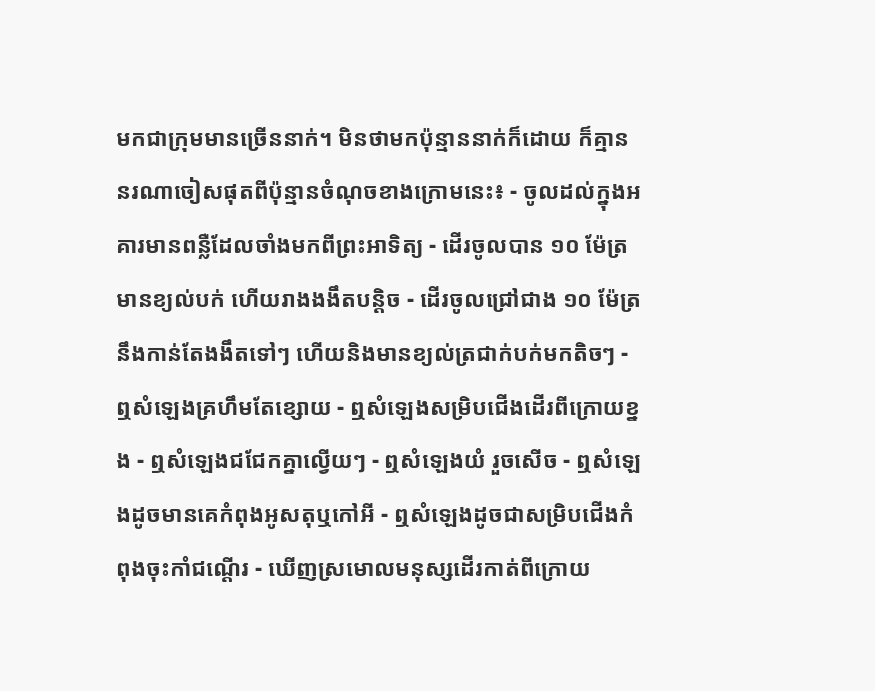មកជាក្រុមមានច្រើននាក់។ មិនថាមកប៉ុន្មាននាក់ក៏ដោយ ក៏គ្មាននរណាចៀសផុតពីប៉ុន្មានចំណុចខាងក្រោមនេះ៖ - ចូលដល់ក្នុងអគារមានពន្លឺដែលចាំងមកពីព្រះអាទិត្យ - ដើរចូលបាន ១០ ម៉ែត្រមានខ្យល់បក់ ហើយរាងងងឹតបន្តិច - ដើរចូលជ្រៅជាង ១០ ម៉ែត្រ នឹងកាន់តែងងឹតទៅៗ ហើយនិងមានខ្យល់ត្រជាក់បក់មកតិចៗ - ឮសំឡេងគ្រហឹមតែខ្សោយ - ឮសំឡេងសម្រិបជើងដើរពីក្រោយខ្នង - ឮសំឡេងជជែកគ្នាល្វើយៗ - ឮសំឡេងយំ រួចសើច - ឮសំឡេងដូចមានគេកំពុងអូសតុឬកៅអី - ឮសំឡេងដូចជាសម្រិបជើងកំពុងចុះកាំជណ្តើរ - ឃើញស្រមោលមនុស្សដើរកាត់ពីក្រោយ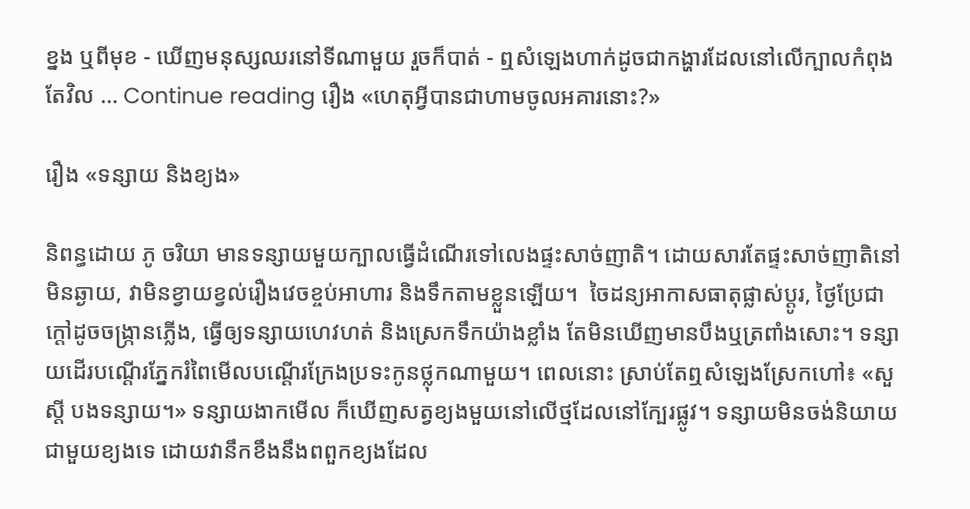ខ្នង ឬពីមុខ - ឃើញមនុស្សឈរនៅទីណាមួយ រួចក៏បាត់ - ឮសំឡេងហាក់ដូចជាកង្ហារដែលនៅលើក្បាលកំពុងតែវិល … Continue reading រឿង «ហេតុអី្វបានជាហាមចូលអគារនោះ?»

រឿង «ទន្សាយ និងខ្យង»

និពន្ធដោយ ភូ ចរិយា មានទន្សាយមួយក្បាលធ្វើដំណើរទៅលេងផ្ទះសាច់ញាតិ។ ដោយសារតែផ្ទះសាច់ញាតិនៅមិនឆ្ងាយ, វាមិនខ្វាយខ្វល់រឿងវេចខ្ចប់អាហារ និងទឹកតាមខ្លួនឡើយ។  ចៃដន្យអាកាសធាតុផ្លាស់ប្តូរ, ថ្ងៃប្រែជាក្តៅដូចចង្ក្រានភ្លើង, ធ្វើឲ្យទន្សាយហេវហត់ និងស្រេកទឹកយ៉ាងខ្លាំង តែមិនឃើញមានបឹងឬត្រពាំងសោះ។ ទន្សាយដើរបណ្ដើរភ្នែករំពៃមើលបណ្តើរក្រែងប្រទះកូនថ្លុកណាមួយ។ ពេលនោះ ស្រាប់តែឮសំឡេងស្រែកហៅ៖ «សួស្តី បងទន្សាយ។» ទន្សាយងាកមើល ក៏ឃើញសត្វខ្យងមួយនៅលើថ្មដែលនៅក្បែរផ្លូវ។ ទន្សាយមិនចង់និយាយជាមួយខ្យងទេ ដោយវានឹកខឹងនឹងពពួកខ្យងដែល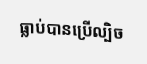ធ្លាប់បានប្រើល្បិច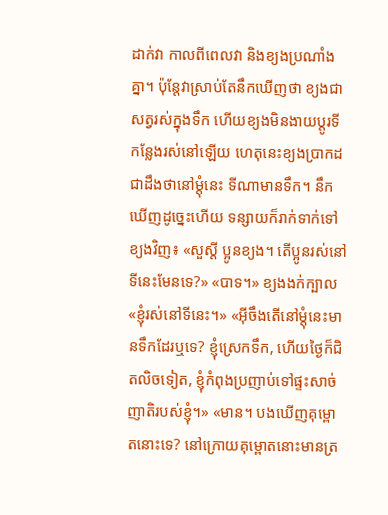ដាក់វា កាលពីពេលវា និងខ្យងប្រណាំងគ្នា។ ប៉ុន្តែវាស្រាប់តែនឹកឃើញថា ខ្យងជាសត្វរស់ក្នុងទឹក ហើយខ្យងមិនងាយប្តូរទីកន្លែងរស់នៅឡើយ ហេតុនេះខ្យងប្រាកដជាដឹងថានៅម្តុំនេះ ទីណាមានទឹក។ នឹកឃើញដូច្នេះហើយ ទន្សាយក៏រាក់ទាក់ទៅខ្យងវិញ៖ «សួស្តី ប្អូនខ្យង។ តើប្អូនរស់នៅទីនេះមែនទេ?» «បាទ។» ខ្យងងក់ក្បាល «ខ្ញុំរស់នៅទីនេះ។» «អ៊ីចឹងតើនៅម្តុំនេះមានទឹកដែរឬទេ? ខ្ញុំស្រេកទឹក, ហើយថ្ងៃក៏ជិតលិចទៀត, ខ្ញុំកំពុងប្រញាប់ទៅផ្ទះសាច់ញាតិរបស់ខ្ញុំ។» «មាន។ បងឃើញគុម្ពោតនោះទេ? នៅក្រោយគុម្ពោតនោះមានត្រ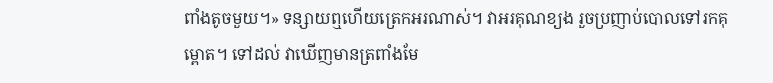ពាំងតូចមួយ។» ទន្សាយឮហើយត្រេកអរណាស់។ វាអរគុណខ្យង រួចប្រញាប់បោលទៅរកគុម្ពោត។ ទៅដល់ វាឃើញមានត្រពាំងមែ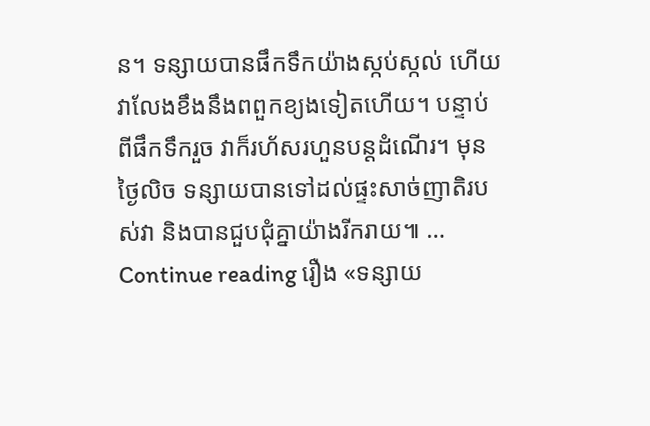ន។ ទន្សាយបានផឹកទឹកយ៉ាងស្កប់ស្កល់ ហើយវាលែងខឹងនឹងពពួកខ្យងទៀតហើយ។ បន្ទាប់ពីផឹកទឹករួច វាក៏រហ័សរហួនបន្តដំណើរ។ មុនថ្ងៃលិច ទន្សាយបានទៅដល់ផ្ទះសាច់ញាតិរបស់វា និងបានជួបជុំគ្នាយ៉ាងរីករាយ៕ … Continue reading រឿង «ទន្សាយ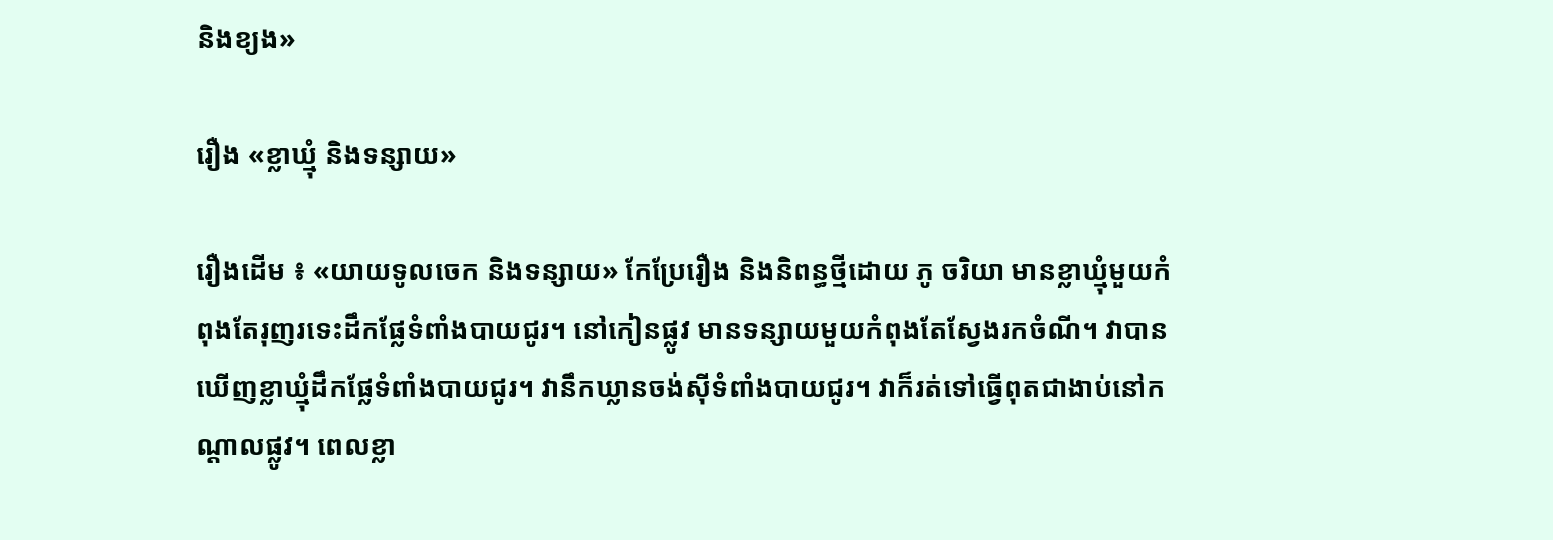និងខ្យង»

រឿង «ខ្លាឃ្មុំ និងទន្សាយ»

រឿងដើម ៖ «យាយទូលចេក និងទន្សាយ» កែប្រែរឿង និងនិពន្ធថ្មីដោយ ភូ ចរិយា មានខ្លាឃ្មុំមួយកំពុងតែរុញរទេះដឹកផ្លែទំពាំងបាយជូរ។ នៅកៀនផ្លូវ មានទន្សាយមួយកំពុងតែស្វែងរកចំណី។ វាបានឃើញខ្លាឃ្មុំដឹកផ្លែទំពាំងបាយជូរ។ វានឹកឃ្លានចង់ស៊ីទំពាំងបាយជូរ។ វាក៏រត់ទៅធ្វើពុតជាងាប់នៅកណ្តាលផ្លូវ។ ពេលខ្លា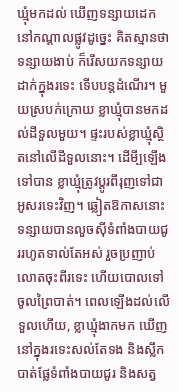ឃ្មុំមកដល់ ឃើញទន្សាយដេកនៅកណ្តាលផ្លូវដូច្នេះ គិតស្មានថាទន្សាយងាប់ ក៏រើសយកទន្សាយដាក់ក្នុងរទេះ ទើបបន្តដំណើរ។ មួយស្របក់ក្រោយ ខ្លាឃ្មុំបានមកដល់ដីទួលមួយ។ ផ្ទះរបស់ខ្លាឃ្មុំស្ថិតនៅលើដីទួលនោះ។ ដើមី្បឡើងទៅបាន ខ្លាឃ្មុំត្រូវប្តូរពីរុញទៅជាអូសរទេះវិញ។ ឆ្លៀតឱកាសនោះ ទន្សាយបានលួចស៊ីទំពាំងបាយជូររហូតទាល់តែអស់ រួចប្រញាប់លោតចុះពីរទេះ ហើយបោលទៅចូលព្រៃបាត់។ ពេលឡើងដល់លើទួលហើយ, ខ្លាឃ្មុំងាកមក ឃើញនៅក្នុងរទេះសល់តែទង និងស្លឹក បាត់ផ្លែទំពាំងបាយជូរ និងសត្វ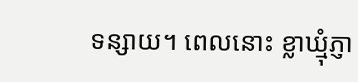ទន្សាយ។ ពេលនោះ ខ្លាឃ្មុំភ្ញា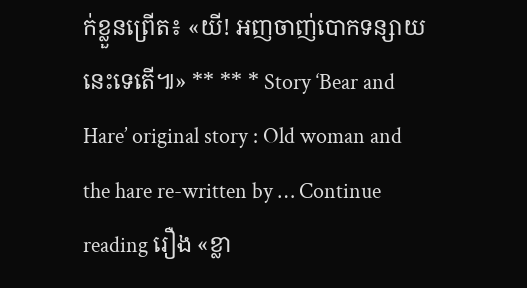ក់ខ្លួនព្រើត៖ «យី! អញចាញ់បោកទន្សាយនេះទេតើ៕» ** ** * Story ‘Bear and Hare’ original story : Old woman and the hare re-written by … Continue reading រឿង «ខ្លា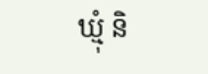ឃ្មុំ និ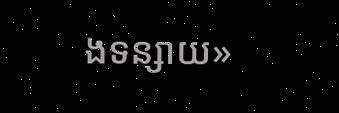ងទន្សាយ»